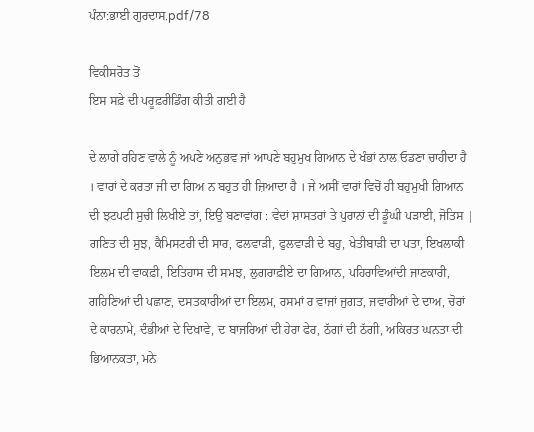ਪੰਨਾ:ਭਾਈ ਗੁਰਦਾਸ.pdf/78

ਵਿਕੀਸਰੋਤ ਤੋਂ
ਇਸ ਸਫ਼ੇ ਦੀ ਪਰੂਫ਼ਰੀਡਿੰਗ ਕੀਤੀ ਗਈ ਹੈ

ਦੇ ਲਾਗੇ ਰਹਿਣ ਵਾਲੇ ਨੂੰ ਅਪਣੇ ਅਨੁਭਵ ਜਾਂ ਆਪਣੇ ਬਹੁਮੁਖ ਗਿਆਨ ਦੇ ਖੰਭਾਂ ਨਾਲ ਓਡਣਾ ਚਾਹੀਦਾ ਹੈ । ਵਾਰਾਂ ਦੇ ਕਰਤਾ ਜੀ ਦਾ ਗਿਅ ਨ ਬਹੁਤ ਹੀ ਜ਼ਿਆਦਾ ਹੈ । ਜੇ ਅਸੀਂ ਵਾਰਾਂ ਵਿਚੋਂ ਹੀ ਬਹੁਮੁਖੀ ਗਿਆਨ ਦੀ ਝਟਪਟੀ ਸੁਚੀ ਲਿਖੀਏ ਤਾਂ, ਇਉ ਬਣਾਵਾਂਗ : ਵੇਦਾਂ ਸ਼ਾਸਤਰਾਂ ਤੇ ਪੁਰਾਨਾਂ ਦੀ ਡੂੰਘੀ ਪੜਾਈ, ਜੋਤਿਸ | ਗਣਿਤ ਦੀ ਸੁਝ, ਕੈਮਿਸਟਰੀ ਦੀ ਸਾਰ, ਫਲਵਾੜੀ, ਫੁਲਵਾੜੀ ਦੇ ਬਹੁ, ਖੇਤੀਬਾੜੀ ਦਾ ਪਤਾ, ਇਖਲਾਕੀ ਇਲਮ ਦੀ ਵਾਕਫ਼ੀ, ਇਤਿਹਾਸ ਦੀ ਸਮਝ, ਲੁਗਰਾਫ਼ੀਏ ਦਾ ਗਿਆਨ, ਪਹਿਰਾਵਿਆਂਦੀ ਜਾਣਕਾਰੀ, ਗਹਿਣਿਆਂ ਦੀ ਪਛਾਣ, ਦਸਤਕਾਰੀਆਂ ਦਾ ਇਲਮ, ਰਸਮਾਂ ਰ ਵਾਜਾਂ ਜੁਗਤ, ਜਵਾਰੀਆਂ ਦੇ ਦਾਅ, ਚੋਰਾਂ ਦੇ ਕਾਰਨਾਮੇ, ਦੰਭੀਆਂ ਦੇ ਦਿਖਾਵੇ, ਦ ਬਾਜਰਿਆਂ ਦੀ ਹੇਰਾ ਫੇਰ, ਠੱਗਾਂ ਦੀ ਠੱਗੀ, ਅਕਿਰਤ ਘਨਤਾ ਦੀ ਭਿਆਨਕਤਾ, ਮਨੇ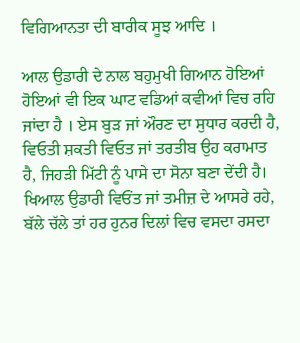ਵਿਗਿਆਨਤਾ ਦੀ ਬਾਰੀਕ ਸੂਝ ਆਦਿ ।

ਆਲ ਉਡਾਰੀ ਦੇ ਨਾਲ ਬਹੁਮੁਖੀ ਗਿਆਨ ਹੋਇਆਂ ਹੋਇਆਂ ਵੀ ਇਕ ਘਾਟ ਵਡਿਆਂ ਕਵੀਆਂ ਵਿਚ ਰਹਿ ਜਾਂਦਾ ਹੈ । ਏਸ ਬੁੜ ਜਾਂ ਔਰਣ ਦਾ ਸੁਧਾਰ ਕਰਦੀ ਹੈ, ਵਿਓਤੀ ਸ਼ਕਤੀ ਵਿਓਤ ਜਾਂ ਤਰਤੀਬ ਉਹ ਕਰਾਮਾਤ ਹੈ, ਜਿਹੜੀ ਮਿੱਟੀ ਨੂੰ ਪਾਸੇ ਦਾ ਸੋਨਾ ਬਣਾ ਦੇਂਦੀ ਹੈ। ਖਿਆਲ ਉਡਾਰੀ ਵਿਓਂਤ ਜਾਂ ਤਮੀਜ਼ ਦੇ ਆਸਰੇ ਰਹੇ, ਬੱਲੇ ਚੱਲੇ ਤਾਂ ਹਰ ਹੁਨਰ ਦਿਲਾਂ ਵਿਚ ਵਸਦਾ ਰਸਦਾ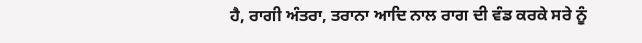ਹੈ, ਰਾਗੀ ਅੰਤਰਾ, ਤਰਾਨਾ ਆਦਿ ਨਾਲ ਰਾਗ ਦੀ ਵੰਡ ਕਰਕੇ ਸਰੇ ਨੂੰ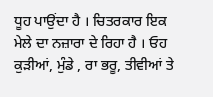ਧੂਹ ਪਾਉਂਦਾ ਹੈ । ਚਿਤਰਕਾਰ ਇਕ ਮੇਲੇ ਦਾ ਨਜ਼ਾਰਾ ਦੇ ਰਿਹਾ ਹੈ । ਓਹ ਕੁੜੀਆਂ, ਮੁੰਡੇ , ਰਾ ਭਰੂ, ਤੀਵੀਆਂ ਤੇ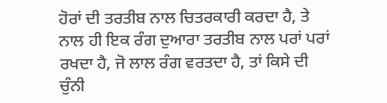ਹੋਰਾਂ ਦੀ ਤਰਤੀਬ ਨਾਲ ਚਿਤਰਕਾਰੀ ਕਰਦਾ ਹੈ, ਤੇ ਨਾਲ ਹੀ ਇਕ ਰੰਗ ਦੁਆਰਾ ਤਰਤੀਬ ਨਾਲ ਪਰਾਂ ਪਰਾਂ ਰਖਦਾ ਹੈ, ਜੋ ਲਾਲ ਰੰਗ ਵਰਤਦਾ ਹੈ, ਤਾਂ ਕਿਸੇ ਦੀ ਚੁੰਨੀ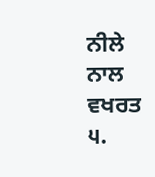ਨੀਲੇ ਨਾਲ ਵਖਰਤ ੫.